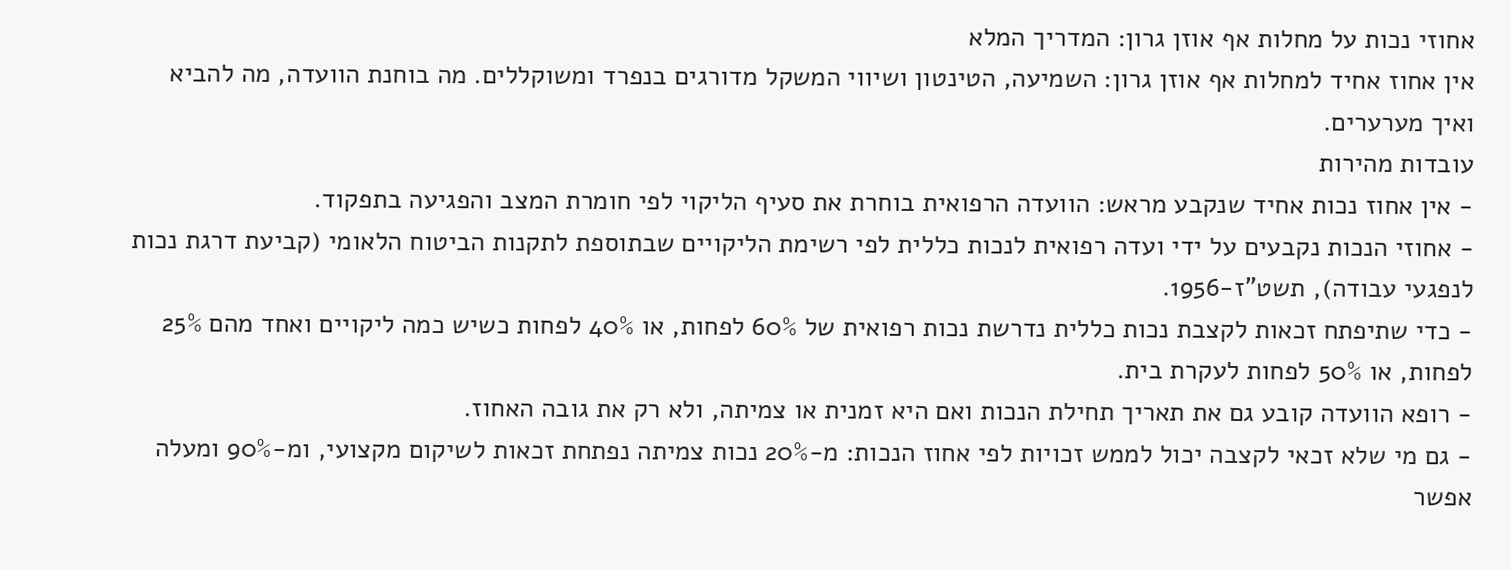אחוזי נכות על מחלות אף אוזן גרון: המדריך המלא
אין אחוז אחיד למחלות אף אוזן גרון: השמיעה, הטינטון ושיווי המשקל מדורגים בנפרד ומשוקללים. מה בוחנת הוועדה, מה להביא ואיך מערערים.
עובדות מהירות
- אין אחוז נכות אחיד שנקבע מראש: הוועדה הרפואית בוחרת את סעיף הליקוי לפי חומרת המצב והפגיעה בתפקוד.
- אחוזי הנכות נקבעים על ידי ועדה רפואית לנכות כללית לפי רשימת הליקויים שבתוספת לתקנות הביטוח הלאומי (קביעת דרגת נכות לנפגעי עבודה), תשט"ז-1956.
- כדי שתיפתח זכאות לקצבת נכות כללית נדרשת נכות רפואית של 60% לפחות, או 40% לפחות כשיש כמה ליקויים ואחד מהם 25% לפחות, או 50% לפחות לעקרת בית.
- רופא הוועדה קובע גם את תאריך תחילת הנכות ואם היא זמנית או צמיתה, ולא רק את גובה האחוז.
- גם מי שלא זכאי לקצבה יכול לממש זכויות לפי אחוז הנכות: מ-20% נכות צמיתה נפתחת זכאות לשיקום מקצועי, ומ-90% ומעלה אפשר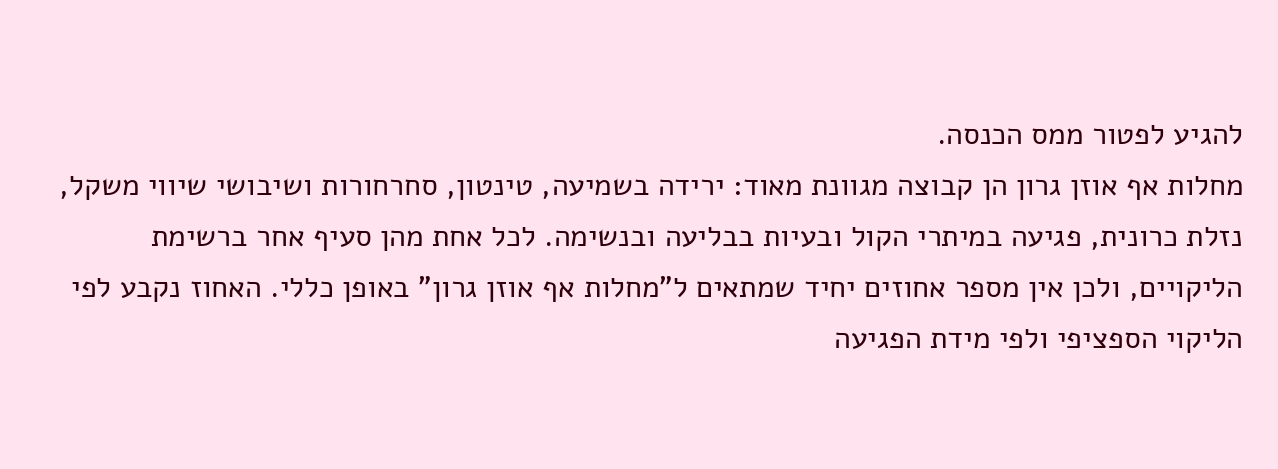להגיע לפטור ממס הכנסה.
מחלות אף אוזן גרון הן קבוצה מגוונת מאוד: ירידה בשמיעה, טינטון, סחרחורות ושיבושי שיווי משקל, נזלת כרונית, פגיעה במיתרי הקול ובעיות בבליעה ובנשימה. לכל אחת מהן סעיף אחר ברשימת הליקויים, ולכן אין מספר אחוזים יחיד שמתאים ל"מחלות אף אוזן גרון" באופן כללי. האחוז נקבע לפי הליקוי הספציפי ולפי מידת הפגיעה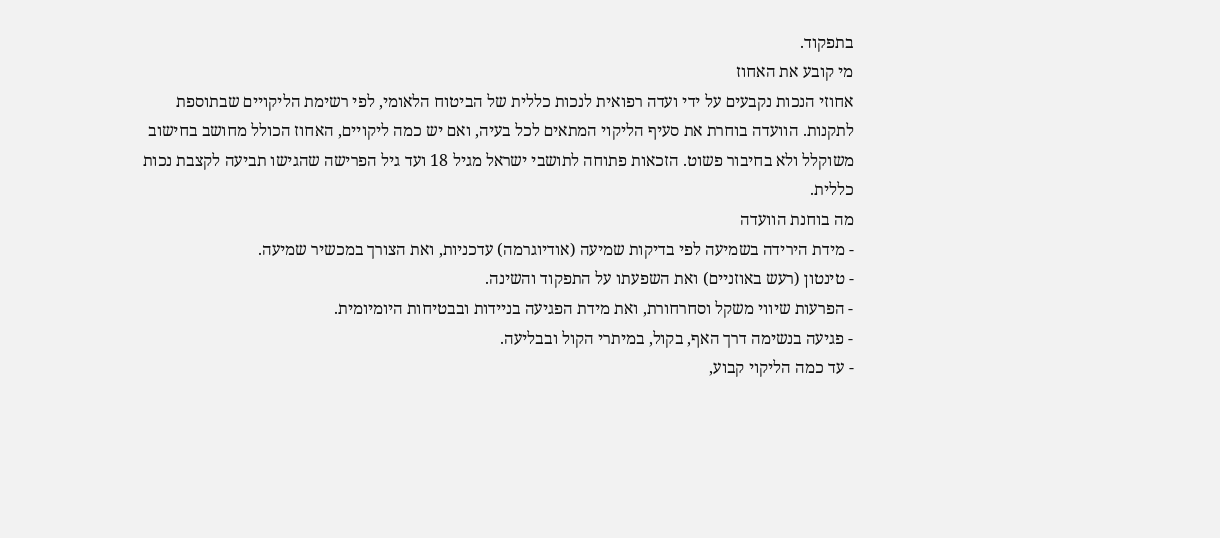בתפקוד.
מי קובע את האחוז
אחוזי הנכות נקבעים על ידי ועדה רפואית לנכות כללית של הביטוח הלאומי, לפי רשימת הליקויים שבתוספת לתקנות. הוועדה בוחרת את סעיף הליקוי המתאים לכל בעיה, ואם יש כמה ליקויים, האחוז הכולל מחושב בחישוב משוקלל ולא בחיבור פשוט. הזכאות פתוחה לתושבי ישראל מגיל 18 ועד גיל הפרישה שהגישו תביעה לקצבת נכות כללית.
מה בוחנת הוועדה
- מידת הירידה בשמיעה לפי בדיקות שמיעה (אודיוגרמה) עדכניות, ואת הצורך במכשיר שמיעה.
- טינטון (רעש באוזניים) ואת השפעתו על התפקוד והשינה.
- הפרעות שיווי משקל וסחרחורת, ואת מידת הפגיעה בניידות ובבטיחות היומיומית.
- פגיעה בנשימה דרך האף, בקול, במיתרי הקול ובבליעה.
- עד כמה הליקוי קבוע,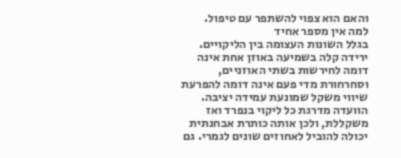והאם הוא צפוי להשתפר עם טיפול.
למה אין מספר אחיד
בגלל השונות העצומה בין הליקויים. ירידה קלה בשמיעה באוזן אחת אינה דומה לחירשות בשתי האוזניים, וסחרחורת מדי פעם אינה דומה להפרעת שיווי משקל שמונעת עמידה יציבה. הוועדה מדרגת כל ליקוי בנפרד ואז משקללת, ולכן אותה כותרת אבחנתית יכולה להוביל לאחוזים שונים לגמרי. גם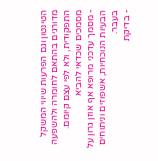הטינטון וגם הפרעות שיווי המשקל מדורגים בהתאם לחומרה ולהשפעה התפקודית, ולא לפי עצם קיומם.
מסמכים שכדאי להביא
- מסמך עדכני מרופא אף אוזן גרון על הבעיות הנוכחיות, אשפוזים וניתוחים בעבר.
- בדיקת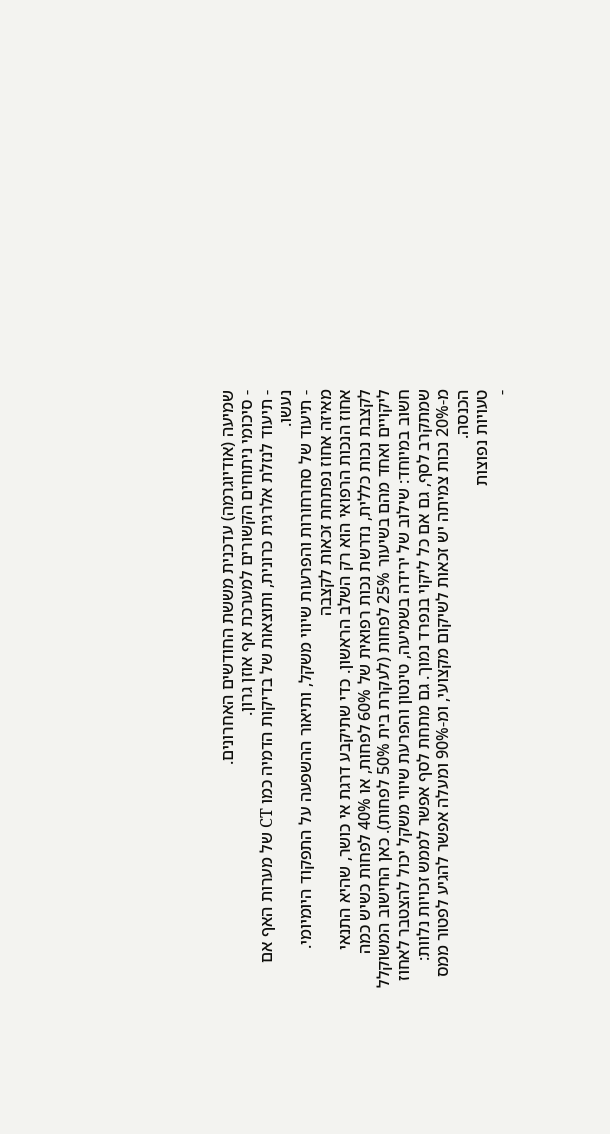שמיעה (אודיוגרמה) עדכנית מששת החודשים האחרונים.
- סיכומי ניתוחים הקשורים למערכת אף אוזן גרון.
- תיעוד לנזלת אלרגית כרונית, ותוצאות של בדיקות הדמיה כמו CT של מערות האף אם נעשו.
- תיעוד של סחרחורות והפרעות שיווי משקל, ותיאור ההשפעה על התפקוד היומיומי.
מאיזה אחוז נפתחת זכאות לקצבה
אחוז הנכות הרפואי הוא רק השלב הראשון. כדי שתיקבע דרגת אי כושר, שהיא התנאי לקצבת נכות כללית, נדרשת נכות רפואית של 60% לפחות, או 40% לפחות כשיש כמה ליקויים ואחד מהם בשיעור 25% לפחות (לעקרת בית 50% לפחות). כאן החישוב המשוקלל חשוב במיוחד: שילוב של ירידה בשמיעה, טינטון והפרעת שיווי משקל יכול להצטבר לאחוז שמתקרב לסף, גם אם כל ליקוי בנפרד נמוך. גם מתחת לסף אפשר לממש זכויות נלוות: מ-20% נכות צמיתה יש זכאות לשיקום מקצועי, ומ-90% ומעלה אפשר להגיע לפטור ממס הכנסה.
טעויות נפוצות
-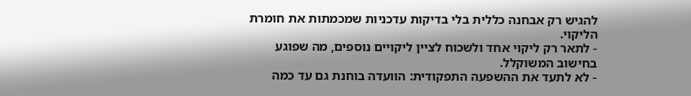להגיש רק אבחנה כללית בלי בדיקות עדכניות שמכמתות את חומרת הליקוי.
- לתאר רק ליקוי אחד ולשכוח לציין ליקויים נוספים, מה שפוגע בחישוב המשוקלל.
- לא לתעד את ההשפעה התפקודית: הוועדה בוחנת גם עד כמה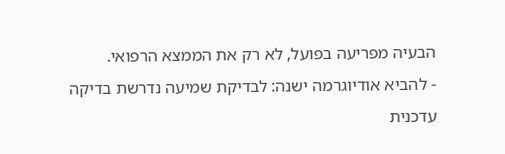הבעיה מפריעה בפועל, לא רק את הממצא הרפואי.
- להביא אודיוגרמה ישנה: לבדיקת שמיעה נדרשת בדיקה עדכנית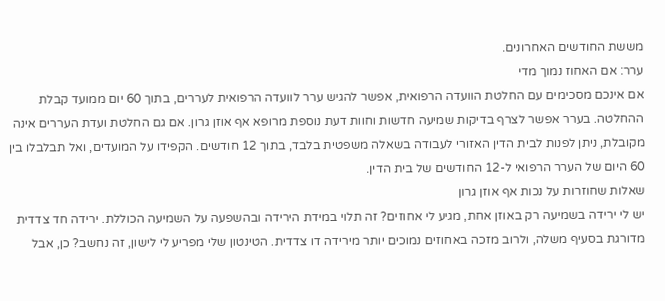מששת החודשים האחרונים.
ערר: אם האחוז נמוך מדי
אם אינכם מסכימים עם החלטת הוועדה הרפואית, אפשר להגיש ערר לוועדה הרפואית לעררים, בתוך 60 יום ממועד קבלת ההחלטה. בערר אפשר לצרף בדיקות שמיעה חדשות וחוות דעת נוספת מרופא אף אוזן גרון. אם גם החלטת ועדת העררים אינה מקובלת, ניתן לפנות לבית הדין האזורי לעבודה בשאלה משפטית בלבד, בתוך 12 חודשים. הקפידו על המועדים, ואל תבלבלו בין 60 היום של הערר הרפואי ל-12 החודשים של בית הדין.
שאלות שחוזרות על נכות אף אוזן גרון
יש לי ירידה בשמיעה רק באוזן אחת, מגיע לי אחוזים? זה תלוי במידת הירידה ובהשפעה על השמיעה הכוללת. ירידה חד צדדית מדורגת בסעיף משלה, ולרוב מזכה באחוזים נמוכים יותר מירידה דו צדדית. הטינטון שלי מפריע לי לישון, זה נחשב? כן, אבל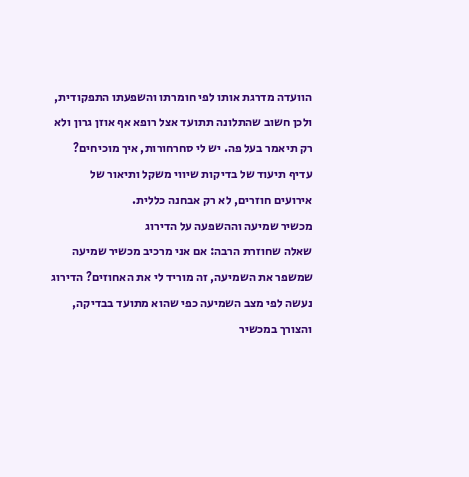הוועדה מדרגת אותו לפי חומרתו והשפעתו התפקודית, ולכן חשוב שהתלונה תתועד אצל רופא אף אוזן גרון ולא רק תיאמר בעל פה. יש לי סחרחורות, איך מוכיחים? עדיף תיעוד של בדיקות שיווי משקל ותיאור של אירועים חוזרים, לא רק אבחנה כללית.
מכשיר שמיעה וההשפעה על הדירוג
שאלה שחוזרת הרבה: אם אני מרכיב מכשיר שמיעה שמשפר את השמיעה, זה מוריד לי את האחוזים? הדירוג נעשה לפי מצב השמיעה כפי שהוא מתועד בבדיקה, והצורך במכשיר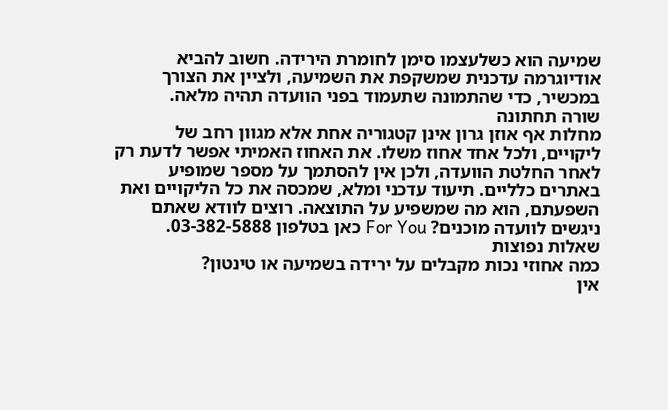שמיעה הוא כשלעצמו סימן לחומרת הירידה. חשוב להביא אודיוגרמה עדכנית שמשקפת את השמיעה, ולציין את הצורך במכשיר, כדי שהתמונה שתעמוד בפני הוועדה תהיה מלאה.
שורה תחתונה
מחלות אף אוזן גרון אינן קטגוריה אחת אלא מגוון רחב של ליקויים, ולכל אחד אחוז משלו. את האחוז האמיתי אפשר לדעת רק לאחר החלטת הוועדה, ולכן אין להסתמך על מספר שמופיע באתרים כלליים. תיעוד עדכני ומלא, שמכסה את כל הליקויים ואת השפעתם, הוא מה שמשפיע על התוצאה. רוצים לוודא שאתם ניגשים לוועדה מוכנים? For You כאן בטלפון 03-382-5888.
שאלות נפוצות
כמה אחוזי נכות מקבלים על ירידה בשמיעה או טינטון?
אין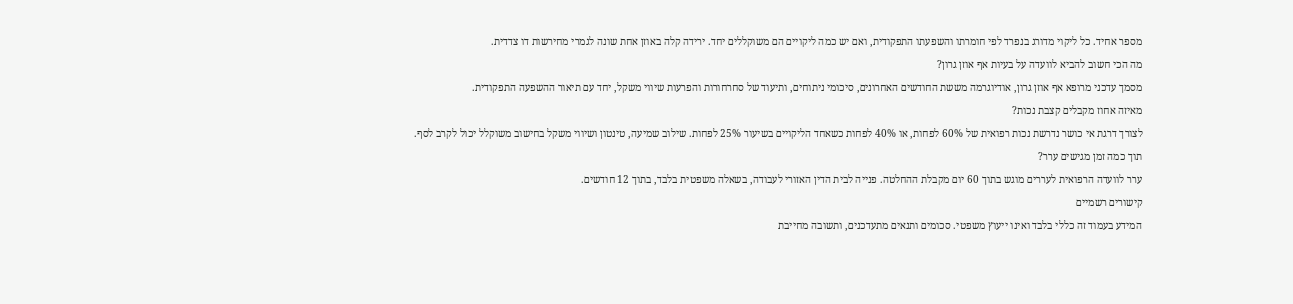מספר אחיד. כל ליקוי מדורג בנפרד לפי חומרתו והשפעתו התפקודית, ואם יש כמה ליקויים הם משוקללים יחד. ירידה קלה באוזן אחת שונה לגמרי מחירשות דו צדדית.
מה הכי חשוב להביא לוועדה על בעיות אף אוזן גרון?
מסמך עדכני מרופא אף אוזן גרון, אודיוגרמה מששת החודשים האחרונים, סיכומי ניתוחים, ותיעוד של סחרחורות והפרעות שיווי משקל, יחד עם תיאור ההשפעה התפקודית.
מאיזה אחוז מקבלים קצבת נכות?
לצורך דרגת אי כושר נדרשת נכות רפואית של 60% לפחות, או 40% לפחות כשאחד הליקויים בשיעור 25% לפחות. שילוב שמיעה, טינטון ושיווי משקל בחישוב משוקלל יכול לקרב לסף.
תוך כמה זמן מגישים ערר?
ערר לוועדה הרפואית לעררים מוגש בתוך 60 יום מקבלת ההחלטה. פנייה לבית הדין האזורי לעבודה, בשאלה משפטית בלבד, בתוך 12 חודשים.
קישורים רשמיים
המידע בעמוד זה כללי בלבד ואינו ייעוץ משפטי. סכומים ותנאים מתעדכנים, ותשובה מחייבת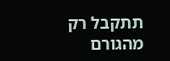תתקבל רק מהגורם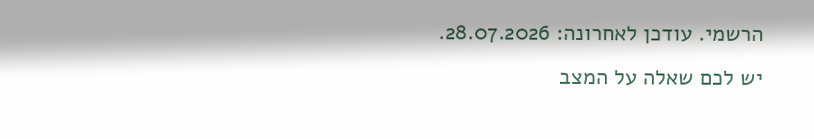הרשמי. עודכן לאחרונה: 28.07.2026. יש לכם שאלה על המצב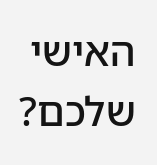האישי שלכם?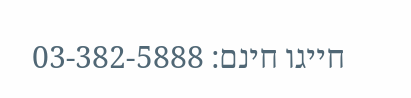חייגו חינם: 03-382-5888